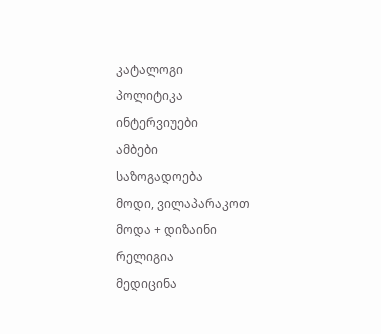კატალოგი
პოლიტიკა
ინტერვიუები
ამბები
საზოგადოება
მოდი, ვილაპარაკოთ
მოდა + დიზაინი
რელიგია
მედიცინა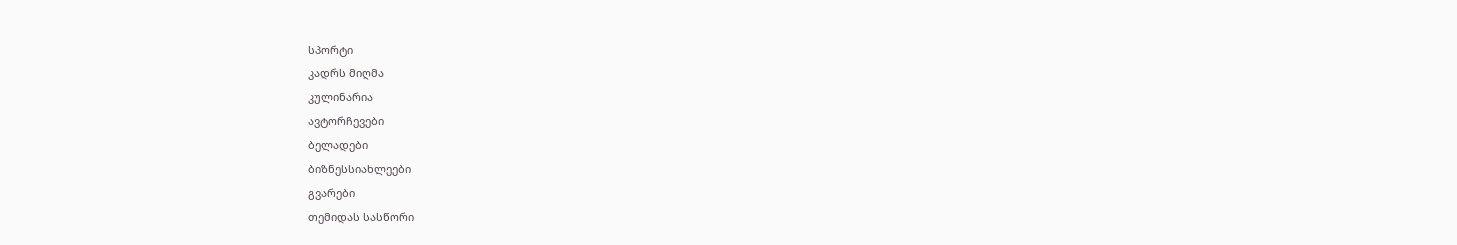სპორტი
კადრს მიღმა
კულინარია
ავტორჩევები
ბელადები
ბიზნესსიახლეები
გვარები
თემიდას სასწორი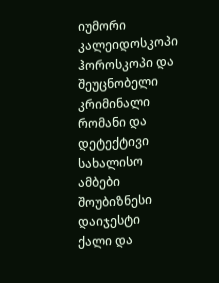იუმორი
კალეიდოსკოპი
ჰოროსკოპი და შეუცნობელი
კრიმინალი
რომანი და დეტექტივი
სახალისო ამბები
შოუბიზნესი
დაიჯესტი
ქალი და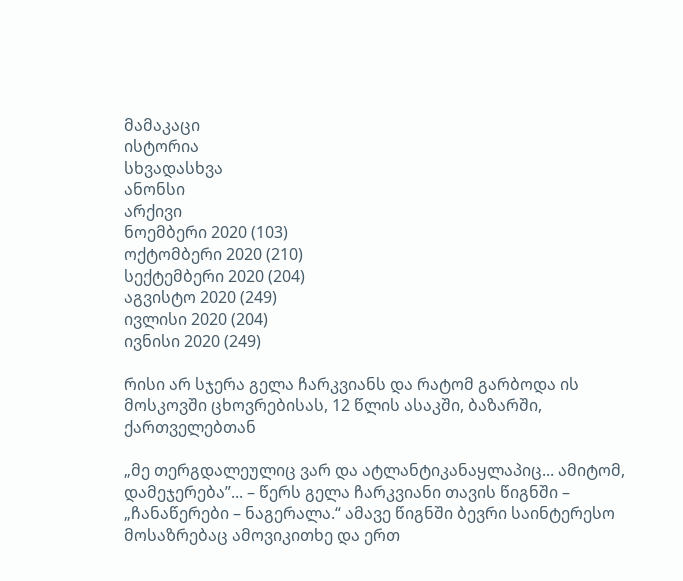მამაკაცი
ისტორია
სხვადასხვა
ანონსი
არქივი
ნოემბერი 2020 (103)
ოქტომბერი 2020 (210)
სექტემბერი 2020 (204)
აგვისტო 2020 (249)
ივლისი 2020 (204)
ივნისი 2020 (249)

რისი არ სჯერა გელა ჩარკვიანს და რატომ გარბოდა ის მოსკოვში ცხოვრებისას, 12 წლის ასაკში, ბაზარში, ქართველებთან

„მე თერგდალეულიც ვარ და ატლანტიკანაყლაპიც... ამიტომ, დამეჯერება”... – წერს გელა ჩარკვიანი თავის წიგნში – „ჩანაწერები – ნაგერალა.“ ამავე წიგნში ბევრი საინტერესო მოსაზრებაც ამოვიკითხე და ერთ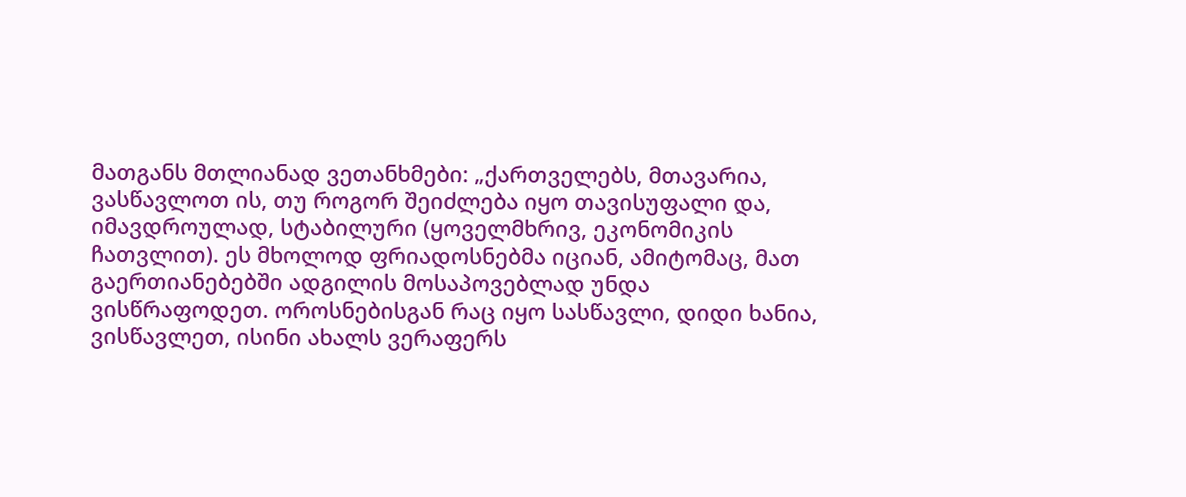მათგანს მთლიანად ვეთანხმები: „ქართველებს, მთავარია, ვასწავლოთ ის, თუ როგორ შეიძლება იყო თავისუფალი და, იმავდროულად, სტაბილური (ყოველმხრივ, ეკონომიკის ჩათვლით). ეს მხოლოდ ფრიადოსნებმა იციან, ამიტომაც, მათ გაერთიანებებში ადგილის მოსაპოვებლად უნდა ვისწრაფოდეთ. ოროსნებისგან რაც იყო სასწავლი, დიდი ხანია, ვისწავლეთ, ისინი ახალს ვერაფერს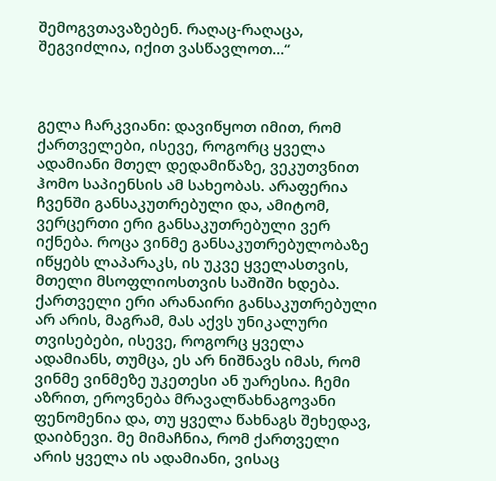შემოგვთავაზებენ. რაღაც-რაღაცა, შეგვიძლია, იქით ვასწავლოთ...“



გელა ჩარკვიანი: დავიწყოთ იმით, რომ ქართველები, ისევე, როგორც ყველა ადამიანი მთელ დედამიწაზე, ვეკუთვნით ჰომო საპიენსის ამ სახეობას. არაფერია ჩვენში განსაკუთრებული და, ამიტომ, ვერცერთი ერი განსაკუთრებული ვერ იქნება. როცა ვინმე განსაკუთრებულობაზე იწყებს ლაპარაკს, ის უკვე ყველასთვის, მთელი მსოფლიოსთვის საშიში ხდება. ქართველი ერი არანაირი განსაკუთრებული არ არის, მაგრამ, მას აქვს უნიკალური თვისებები, ისევე, როგორც ყველა ადამიანს, თუმცა, ეს არ ნიშნავს იმას, რომ ვინმე ვინმეზე უკეთესი ან უარესია. ჩემი აზრით, ეროვნება მრავალწახნაგოვანი ფენომენია და, თუ ყველა წახნაგს შეხედავ, დაიბნევი. მე მიმაჩნია, რომ ქართველი არის ყველა ის ადამიანი, ვისაც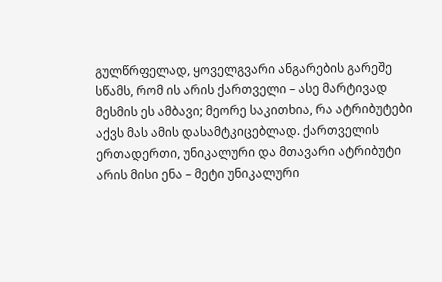გულწრფელად, ყოველგვარი ანგარების გარეშე სწამს, რომ ის არის ქართველი – ასე მარტივად მესმის ეს ამბავი; მეორე საკითხია, რა ატრიბუტები აქვს მას ამის დასამტკიცებლად. ქართველის ერთადერთი, უნიკალური და მთავარი ატრიბუტი არის მისი ენა – მეტი უნიკალური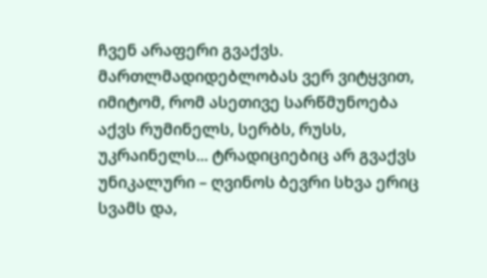ჩვენ არაფერი გვაქვს. მართლმადიდებლობას ვერ ვიტყვით, იმიტომ, რომ ასეთივე სარწმუნოება აქვს რუმინელს, სერბს, რუსს, უკრაინელს... ტრადიციებიც არ გვაქვს უნიკალური – ღვინოს ბევრი სხვა ერიც სვამს და,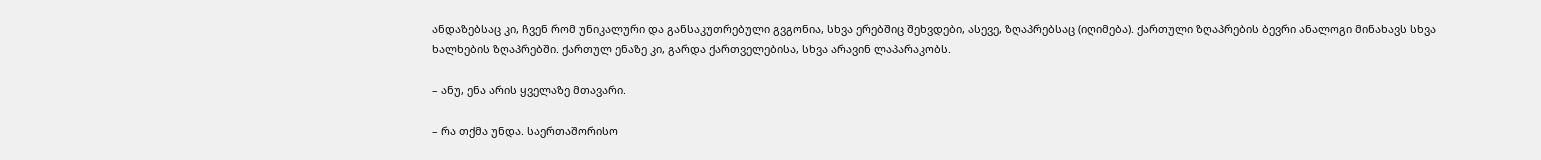ანდაზებსაც კი, ჩვენ რომ უნიკალური და განსაკუთრებული გვგონია, სხვა ერებშიც შეხვდები, ასევე, ზღაპრებსაც (იღიმება). ქართული ზღაპრების ბევრი ანალოგი მინახავს სხვა ხალხების ზღაპრებში. ქართულ ენაზე კი, გარდა ქართველებისა, სხვა არავინ ლაპარაკობს.

– ანუ, ენა არის ყველაზე მთავარი.

– რა თქმა უნდა. საერთაშორისო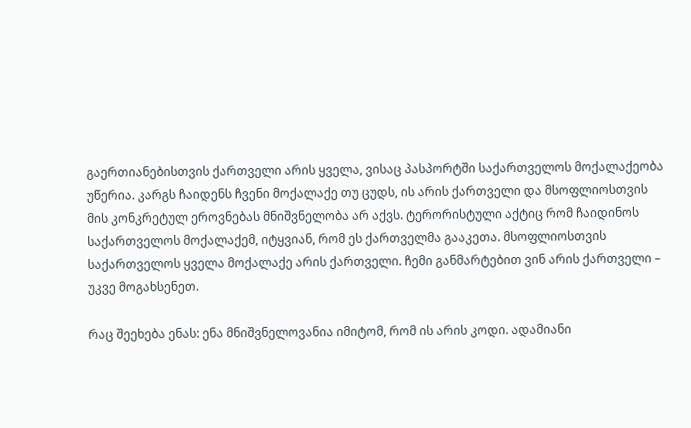გაერთიანებისთვის ქართველი არის ყველა, ვისაც პასპორტში საქართველოს მოქალაქეობა უწერია. კარგს ჩაიდენს ჩვენი მოქალაქე თუ ცუდს, ის არის ქართველი და მსოფლიოსთვის მის კონკრეტულ ეროვნებას მნიშვნელობა არ აქვს. ტერორისტული აქტიც რომ ჩაიდინოს საქართველოს მოქალაქემ, იტყვიან, რომ ეს ქართველმა გააკეთა. მსოფლიოსთვის საქართველოს ყველა მოქალაქე არის ქართველი. ჩემი განმარტებით ვინ არის ქართველი – უკვე მოგახსენეთ.

რაც შეეხება ენას: ენა მნიშვნელოვანია იმიტომ, რომ ის არის კოდი. ადამიანი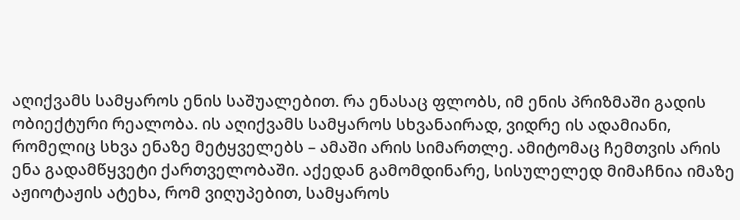აღიქვამს სამყაროს ენის საშუალებით. რა ენასაც ფლობს, იმ ენის პრიზმაში გადის ობიექტური რეალობა. ის აღიქვამს სამყაროს სხვანაირად, ვიდრე ის ადამიანი, რომელიც სხვა ენაზე მეტყველებს – ამაში არის სიმართლე. ამიტომაც ჩემთვის არის ენა გადამწყვეტი ქართველობაში. აქედან გამომდინარე, სისულელედ მიმაჩნია იმაზე აჟიოტაჟის ატეხა, რომ ვიღუპებით, სამყაროს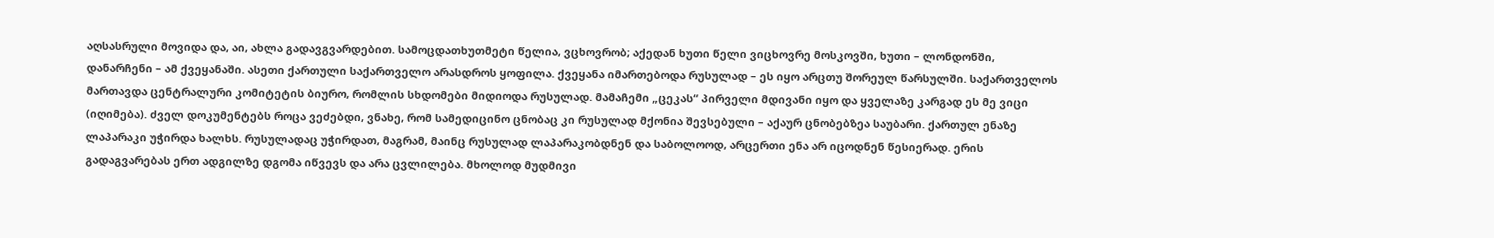აღსასრული მოვიდა და, აი, ახლა გადავგვარდებით. სამოცდათხუთმეტი წელია, ვცხოვრობ; აქედან ხუთი წელი ვიცხოვრე მოსკოვში, ხუთი – ლონდონში, დანარჩენი – ამ ქვეყანაში. ასეთი ქართული საქართველო არასდროს ყოფილა. ქვეყანა იმართებოდა რუსულად – ეს იყო არცთუ შორეულ წარსულში. საქართველოს მართავდა ცენტრალური კომიტეტის ბიურო, რომლის სხდომები მიდიოდა რუსულად. მამაჩემი „ცეკას“ პირველი მდივანი იყო და ყველაზე კარგად ეს მე ვიცი  (იღიმება). ძველ დოკუმენტებს როცა ვეძებდი, ვნახე, რომ სამედიცინო ცნობაც კი რუსულად მქონია შევსებული – აქაურ ცნობებზეა საუბარი. ქართულ ენაზე ლაპარაკი უჭირდა ხალხს. რუსულადაც უჭირდათ, მაგრამ, მაინც რუსულად ლაპარაკობდნენ და საბოლოოდ, არცერთი ენა არ იცოდნენ წესიერად. ერის გადაგვარებას ერთ ადგილზე დგომა იწვევს და არა ცვლილება. მხოლოდ მუდმივი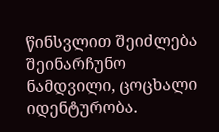წინსვლით შეიძლება შეინარჩუნო ნამდვილი, ცოცხალი იდენტურობა.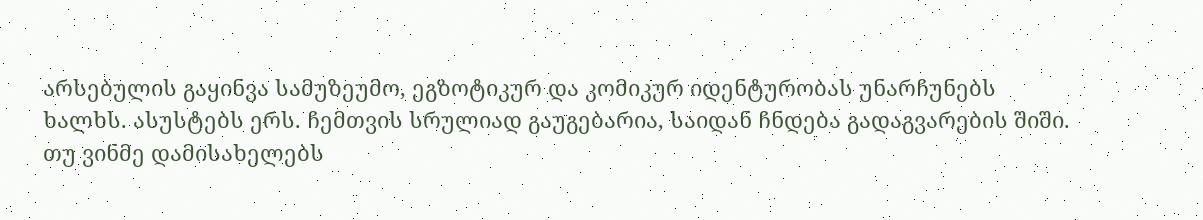არსებულის გაყინვა სამუზეუმო, ეგზოტიკურ და კომიკურ იდენტურობას უნარჩუნებს ხალხს. ასუსტებს ერს. ჩემთვის სრულიად გაუგებარია, საიდან ჩნდება გადაგვარების შიში. თუ ვინმე დამისახელებს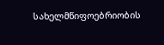სახელმწიფოებრიობის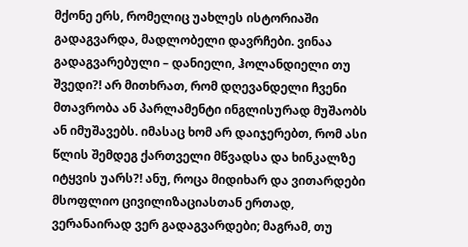მქონე ერს, რომელიც უახლეს ისტორიაში გადაგვარდა, მადლობელი დავრჩები. ვინაა გადაგვარებული – დანიელი, ჰოლანდიელი თუ შვედი?! არ მითხრათ, რომ დღევანდელი ჩვენი მთავრობა ან პარლამენტი ინგლისურად მუშაობს ან იმუშავებს. იმასაც ხომ არ დაიჯერებთ, რომ ასი წლის შემდეგ ქართველი მწვადსა და ხინკალზე იტყვის უარს?! ანუ, როცა მიდიხარ და ვითარდები მსოფლიო ცივილიზაციასთან ერთად, ვერანაირად ვერ გადაგვარდები; მაგრამ, თუ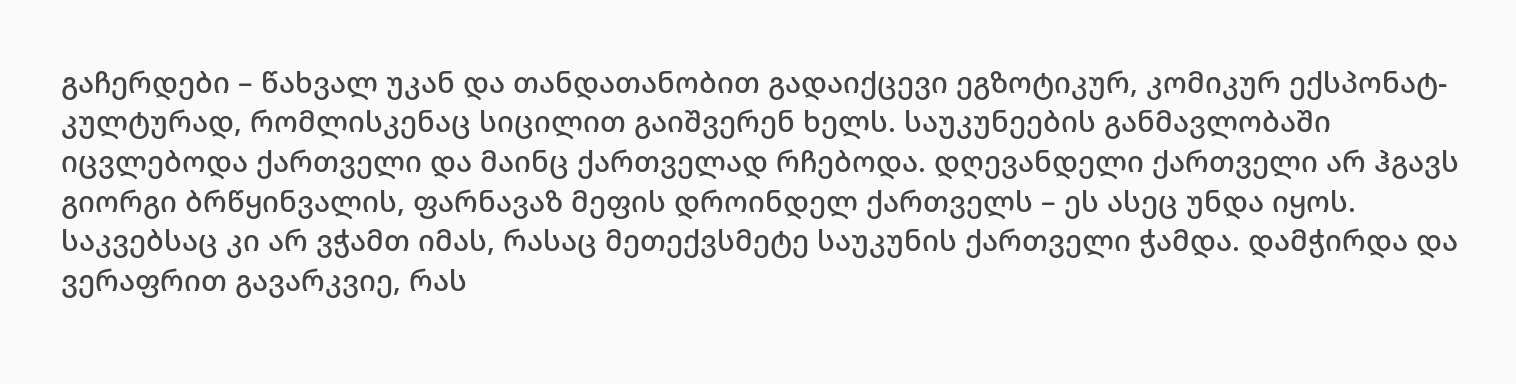გაჩერდები – წახვალ უკან და თანდათანობით გადაიქცევი ეგზოტიკურ, კომიკურ ექსპონატ-კულტურად, რომლისკენაც სიცილით გაიშვერენ ხელს. საუკუნეების განმავლობაში იცვლებოდა ქართველი და მაინც ქართველად რჩებოდა. დღევანდელი ქართველი არ ჰგავს გიორგი ბრწყინვალის, ფარნავაზ მეფის დროინდელ ქართველს – ეს ასეც უნდა იყოს. საკვებსაც კი არ ვჭამთ იმას, რასაც მეთექვსმეტე საუკუნის ქართველი ჭამდა. დამჭირდა და ვერაფრით გავარკვიე, რას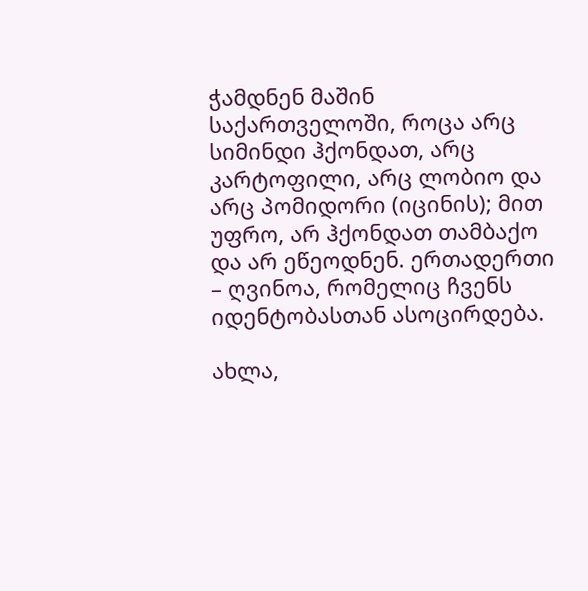ჭამდნენ მაშინ საქართველოში, როცა არც სიმინდი ჰქონდათ, არც კარტოფილი, არც ლობიო და არც პომიდორი (იცინის); მით უფრო, არ ჰქონდათ თამბაქო და არ ეწეოდნენ. ერთადერთი – ღვინოა, რომელიც ჩვენს იდენტობასთან ასოცირდება.

ახლა,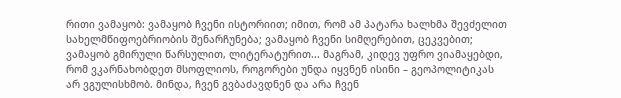რითი ვამაყობ: ვამაყობ ჩვენი ისტორიით; იმით, რომ ამ პატარა ხალხმა შევძელით სახელმწიფოებრიობის შენარჩუნება; ვამაყობ ჩვენი სიმღერებით, ცეკვებით; ვამაყობ გმირული წარსულით, ლიტერატურით... მაგრამ, კიდევ უფრო ვიამაყებდი, რომ ვკარნახობდეთ მსოფლიოს, როგორები უნდა იყვნენ ისინი – გეოპოლიტიკას არ ვგულისხმობ. მინდა, ჩვენ გვბაძავდნენ და არა ჩვენ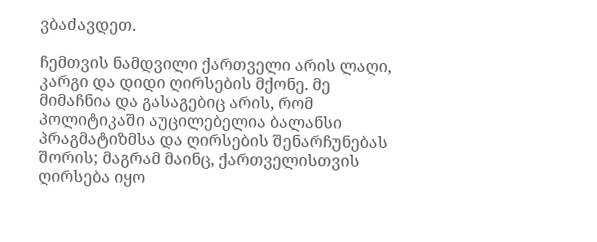ვბაძავდეთ.

ჩემთვის ნამდვილი ქართველი არის ლაღი, კარგი და დიდი ღირსების მქონე. მე მიმაჩნია და გასაგებიც არის, რომ პოლიტიკაში აუცილებელია ბალანსი პრაგმატიზმსა და ღირსების შენარჩუნებას შორის; მაგრამ მაინც, ქართველისთვის ღირსება იყო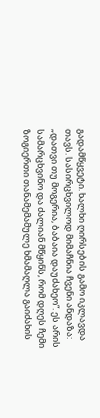გადამწყვეტი. ხალხი ღირსების გამო იკლავდა თავს. სასირცხვილოდ მიმაჩნია ჩვენი ანდაზა: „დათვი თუ მოგერია, ბაბაია დაუძახეო“. ეს არის სამარცხვინო და ძალიან მწყინს, რომ დღეს ჩემი ზოგიერთი თანამემამულე ხმამაღლა გაიძახის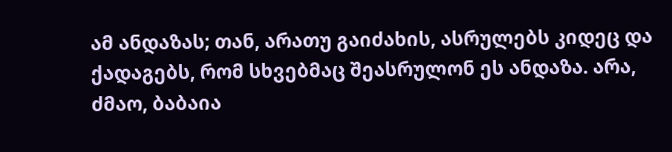ამ ანდაზას; თან, არათუ გაიძახის, ასრულებს კიდეც და ქადაგებს, რომ სხვებმაც შეასრულონ ეს ანდაზა. არა, ძმაო, ბაბაია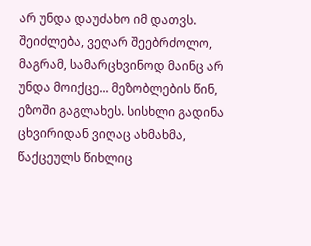არ უნდა დაუძახო იმ დათვს. შეიძლება, ვეღარ შეებრძოლო, მაგრამ, სამარცხვინოდ მაინც არ უნდა მოიქცე... მეზობლების წინ, ეზოში გაგლახეს. სისხლი გადინა ცხვირიდან ვიღაც ახმახმა, წაქცეულს წიხლიც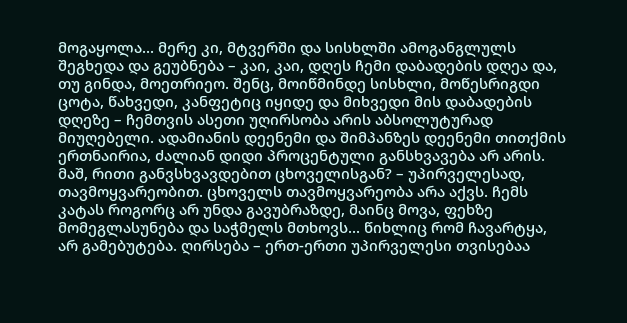მოგაყოლა... მერე კი, მტვერში და სისხლში ამოგანგლულს შეგხედა და გეუბნება – კაი, კაი, დღეს ჩემი დაბადების დღეა და, თუ გინდა, მოეთრიეო. შენც, მოიწმინდე სისხლი, მოწესრიგდი ცოტა, წახვედი, კანფეტიც იყიდე და მიხვედი მის დაბადების დღეზე – ჩემთვის ასეთი უღირსობა არის აბსოლუტურად მიუღებელი. ადამიანის დეენემი და შიმპანზეს დეენემი თითქმის ერთნაირია, ძალიან დიდი პროცენტული განსხვავება არ არის. მაშ, რითი განვსხვავდებით ცხოველისგან? – უპირველესად, თავმოყვარეობით. ცხოველს თავმოყვარეობა არა აქვს. ჩემს კატას როგორც არ უნდა გავუბრაზდე, მაინც მოვა, ფეხზე მომეგლასუნება და საჭმელს მთხოვს... წიხლიც რომ ჩავარტყა, არ გამებუტება. ღირსება – ერთ-ერთი უპირველესი თვისებაა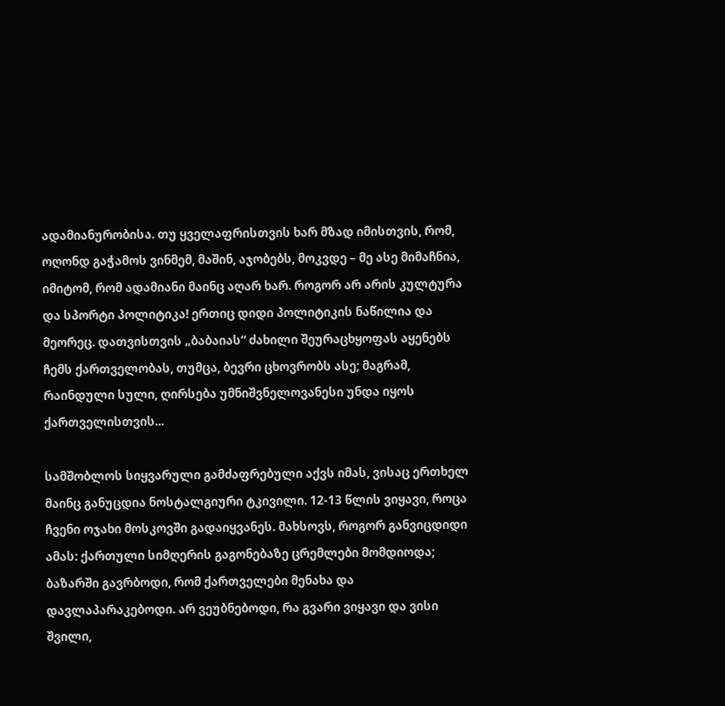ადამიანურობისა. თუ ყველაფრისთვის ხარ მზად იმისთვის, რომ, ოღონდ გაჭამოს ვინმემ, მაშინ, აჯობებს, მოკვდე – მე ასე მიმაჩნია, იმიტომ, რომ ადამიანი მაინც აღარ ხარ. როგორ არ არის კულტურა და სპორტი პოლიტიკა! ერთიც დიდი პოლიტიკის ნაწილია და მეორეც. დათვისთვის „ბაბაიას“ ძახილი შეურაცხყოფას აყენებს ჩემს ქართველობას, თუმცა, ბევრი ცხოვრობს ასე; მაგრამ, რაინდული სული, ღირსება უმნიშვნელოვანესი უნდა იყოს ქართველისთვის...

სამშობლოს სიყვარული გამძაფრებული აქვს იმას, ვისაც ერთხელ მაინც განუცდია ნოსტალგიური ტკივილი. 12-13 წლის ვიყავი, როცა ჩვენი ოჯახი მოსკოვში გადაიყვანეს. მახსოვს, როგორ განვიცდიდი ამას: ქართული სიმღერის გაგონებაზე ცრემლები მომდიოდა; ბაზარში გავრბოდი, რომ ქართველები მენახა და დავლაპარაკებოდი. არ ვეუბნებოდი, რა გვარი ვიყავი და ვისი შვილი,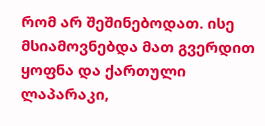რომ არ შეშინებოდათ. ისე მსიამოვნებდა მათ გვერდით ყოფნა და ქართული ლაპარაკი,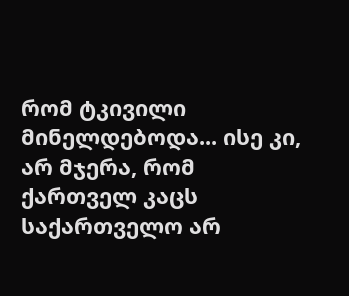რომ ტკივილი მინელდებოდა... ისე კი, არ მჯერა, რომ ქართველ კაცს საქართველო არ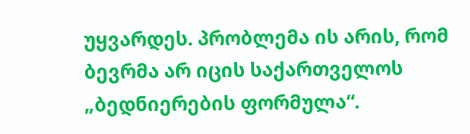უყვარდეს. პრობლემა ის არის, რომ ბევრმა არ იცის საქართველოს „ბედნიერების ფორმულა“.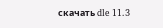скачать dle 11.3